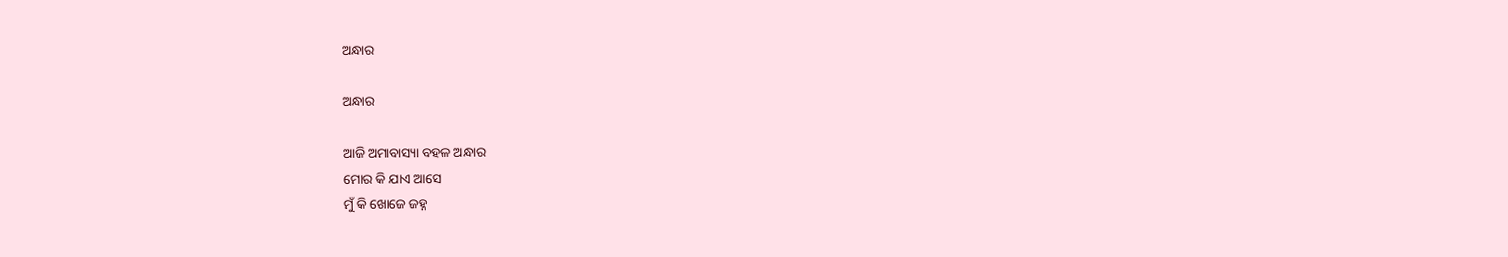ଅନ୍ଧାର

ଅନ୍ଧାର

ଆଜି ଅମାବାସ୍ୟା ବହଳ ଅନ୍ଧାର
ମୋର କି ଯାଏ ଆସେ
ମୁଁ କି ଖୋଜେ ଜହ୍ନ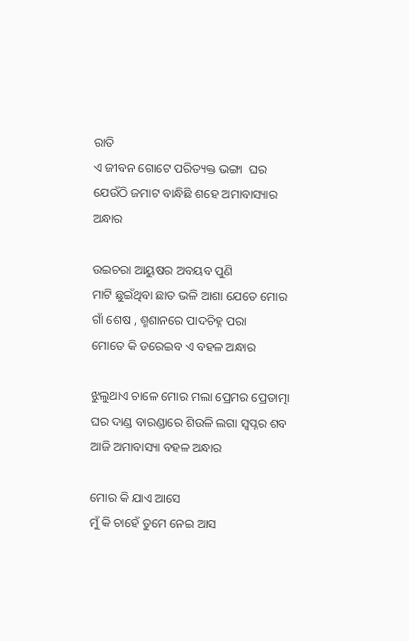ରାତି
ଏ ଜୀବନ ଗୋଟେ ପରିତ୍ୟକ୍ତ ଭଙ୍ଗା  ଘର
ଯେଉଁଠି ଜମାଟ ବାନ୍ଧିଛି ଶହେ ଅମାବାସ୍ୟାର ଅନ୍ଧାର

ଉଇଚରା ଆୟୁଷର ଅବୟବ ପୁଣି
ମାଟି ଛୁଇଁଥିବା ଛାତ ଭଳି ଆଶା ଯେତେ ମୋର
ଗାଁ ଶେଷ , ଶ୍ମଶାନରେ ପାଦଚିହ୍ନ ପରା
ମୋତେ କି ଡରେଇବ ଏ ବହଳ ଅନ୍ଧାର

ଝୁଲୁଥାଏ ଚାଳେ ମୋର ମଲା ପ୍ରେମର ପ୍ରେତାତ୍ମା
ଘର ଦାଣ୍ଡ ବାରଣ୍ଡାରେ ଶିଉଳି ଲଗା ସ୍ୱପ୍ନର ଶବ
ଆଜି ଅମାବାସ୍ୟା ବହଳ ଅନ୍ଧାର

ମୋର କି ଯାଏ ଆସେ
ମୁଁ କି ଚାହେଁ ତୁମେ ନେଇ ଆସ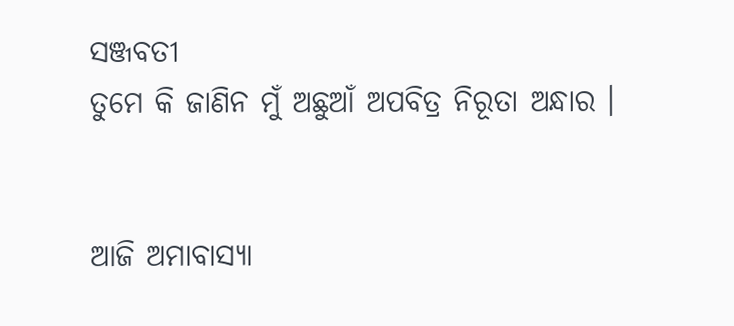ସଞ୍ଜବତୀ
ତୁମେ କି ଜାଣିନ ମୁଁ ଅଛୁଆଁ ଅପବିତ୍ର ନିରୂତା ଅନ୍ଧାର ।


ଆଜି ଅମାବାସ୍ୟା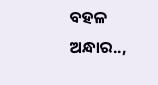ବହଳ ଅନ୍ଧାର..,